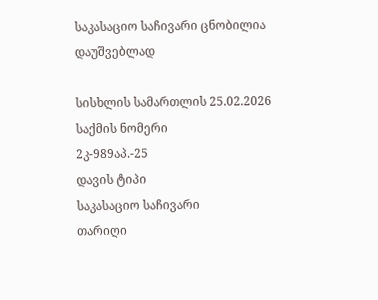საკასაციო საჩივარი ცნობილია დაუშვებლად

სისხლის სამართლის 25.02.2026
საქმის ნომერი
2კ-989აპ.-25
დავის ტიპი
საკასაციო საჩივარი
თარიღი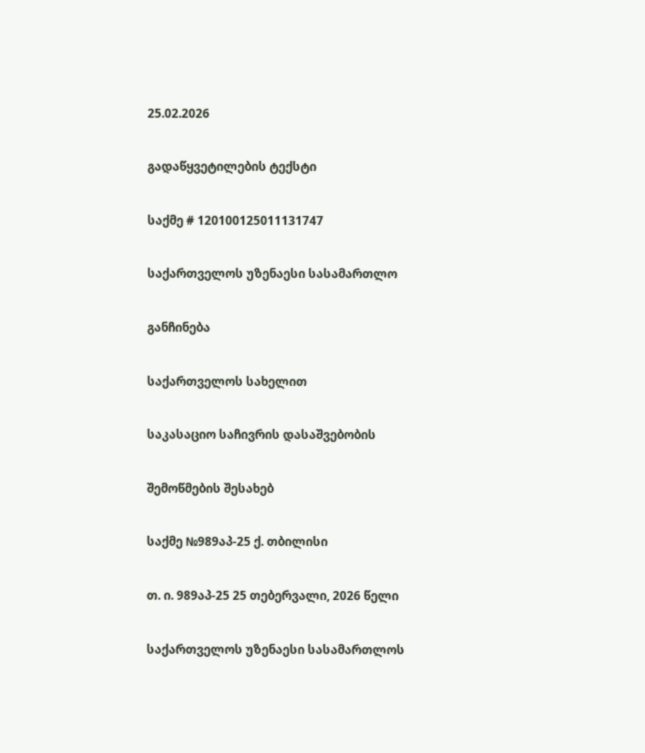25.02.2026

გადაწყვეტილების ტექსტი

საქმე # 120100125011131747

საქართველოს უზენაესი სასამართლო

განჩინება

საქართველოს სახელით

საკასაციო საჩივრის დასაშვებობის

შემოწმების შესახებ

საქმე №989აპ-25 ქ. თბილისი

თ. ი. 989აპ-25 25 თებერვალი, 2026 წელი

საქართველოს უზენაესი სასამართლოს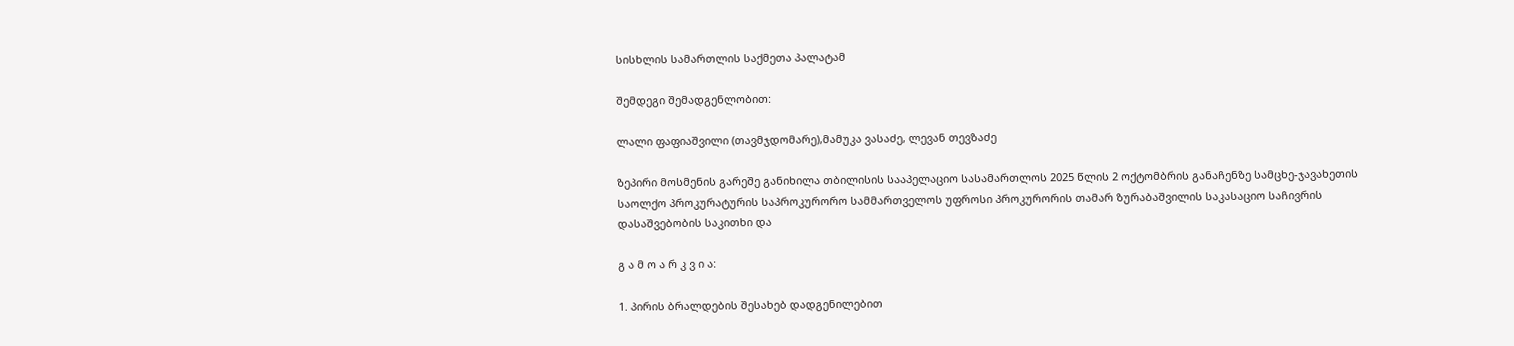სისხლის სამართლის საქმეთა პალატამ

შემდეგი შემადგენლობით:

ლალი ფაფიაშვილი (თავმჯდომარე),მამუკა ვასაძე, ლევან თევზაძე

ზეპირი მოსმენის გარეშე განიხილა თბილისის სააპელაციო სასამართლოს 2025 წლის 2 ოქტომბრის განაჩენზე სამცხე-ჯავახეთის საოლქო პროკურატურის საპროკურორო სამმართველოს უფროსი პროკურორის თამარ ზურაბაშვილის საკასაციო საჩივრის დასაშვებობის საკითხი და

გ ა მ ო ა რ კ ვ ი ა:

1. პირის ბრალდების შესახებ დადგენილებით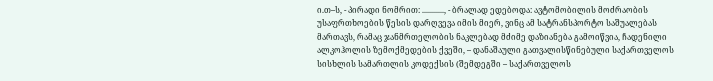ი.თ–ს, - პირადი ნომრით: ..........., - ბრალად ედებოდა: ავტომობილის მოძრაობის უსაფრთხოების წესის დარღვევა იმის მიერ, ვინც ამ სატრანსპორტო საშუალებას მართავს, რამაც ჯანმრთელობის ნაკლებად მძიმე დაზიანება გამოიწვია, ჩადენილი ალკოჰოლის ზემოქმედების ქვეში, – დანაშაული გათვალისწინებული საქართველოს სისხლის სამართლის კოდექსის (შემდეგში – საქართველოს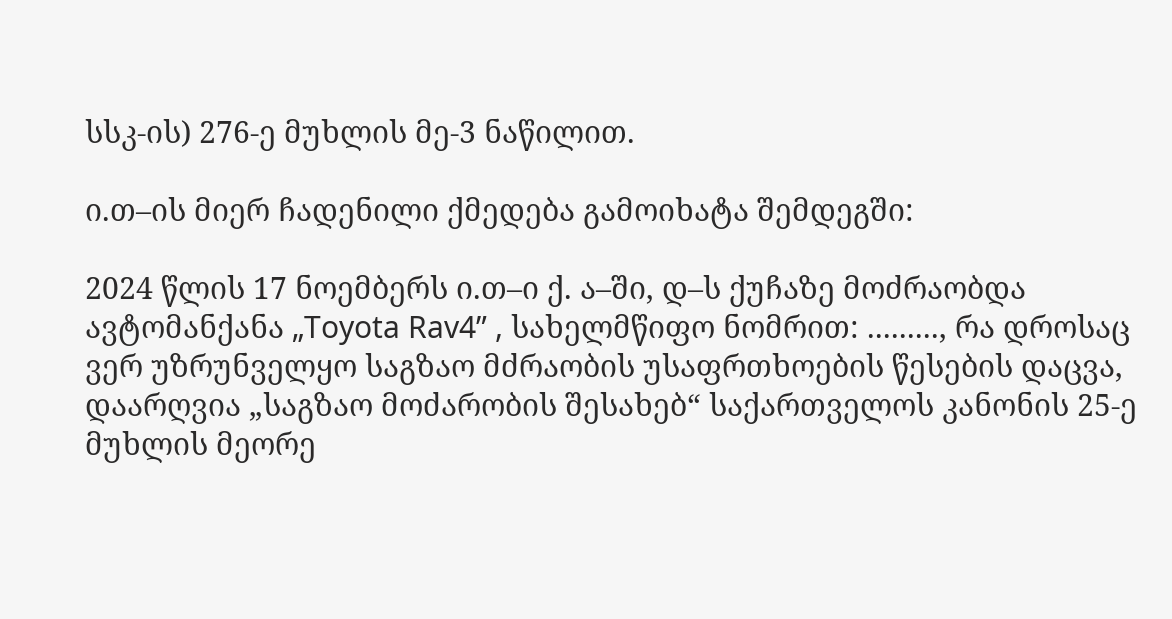სსკ-ის) 276-ე მუხლის მე-3 ნაწილით.

ი.თ–ის მიერ ჩადენილი ქმედება გამოიხატა შემდეგში:

2024 წლის 17 ნოემბერს ი.თ–ი ქ. ა–ში, დ–ს ქუჩაზე მოძრაობდა ავტომანქანა „Toyota Rav4” , სახელმწიფო ნომრით: ........., რა დროსაც ვერ უზრუნველყო საგზაო მძრაობის უსაფრთხოების წესების დაცვა, დაარღვია „საგზაო მოძარობის შესახებ“ საქართველოს კანონის 25-ე მუხლის მეორე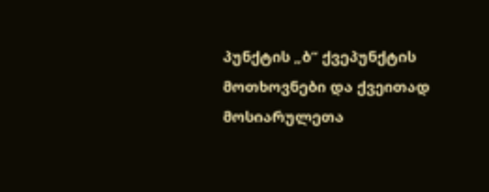პუნქტის „ბ“ ქვეპუნქტის მოთხოვნები და ქვეითად მოსიარულეთა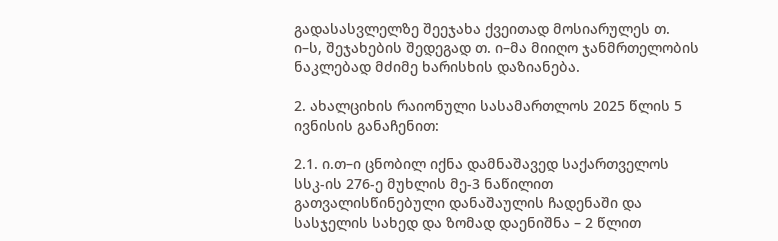გადასასვლელზე შეეჯახა ქვეითად მოსიარულეს თ. ი–ს, შეჯახების შედეგად თ. ი–მა მიიღო ჯანმრთელობის ნაკლებად მძიმე ხარისხის დაზიანება.

2. ახალციხის რაიონული სასამართლოს 2025 წლის 5 ივნისის განაჩენით:

2.1. ი.თ–ი ცნობილ იქნა დამნაშავედ საქართველოს სსკ-ის 276-ე მუხლის მე-3 ნაწილით გათვალისწინებული დანაშაულის ჩადენაში და სასჯელის სახედ და ზომად დაენიშნა – 2 წლით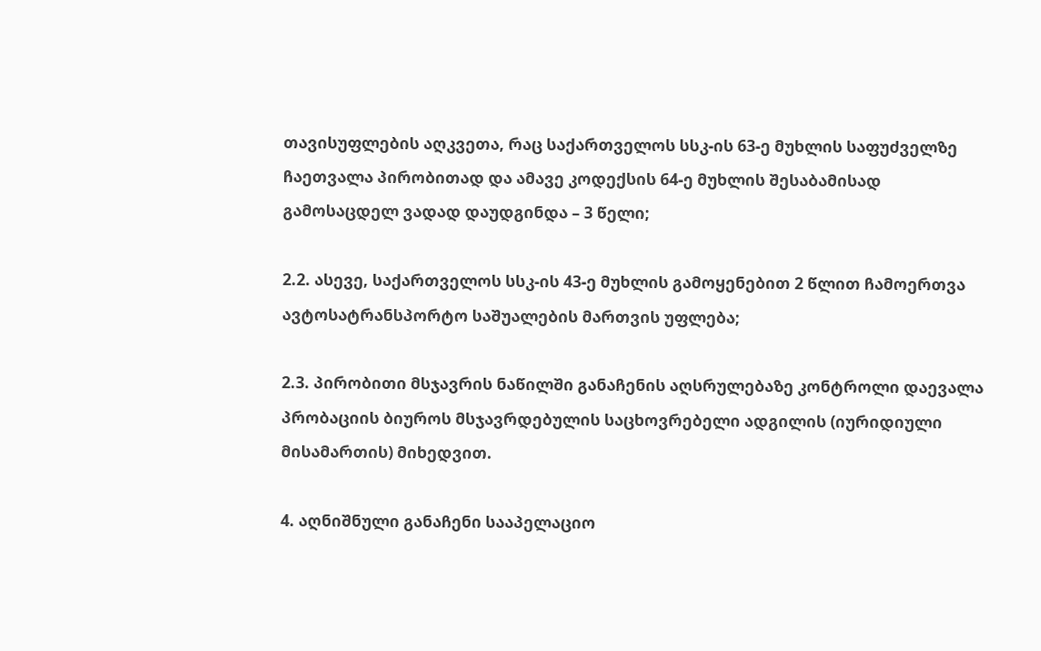თავისუფლების აღკვეთა, რაც საქართველოს სსკ-ის 63-ე მუხლის საფუძველზე ჩაეთვალა პირობითად და ამავე კოდექსის 64-ე მუხლის შესაბამისად გამოსაცდელ ვადად დაუდგინდა – 3 წელი;

2.2. ასევე, საქართველოს სსკ-ის 43-ე მუხლის გამოყენებით 2 წლით ჩამოერთვა ავტოსატრანსპორტო საშუალების მართვის უფლება;

2.3. პირობითი მსჯავრის ნაწილში განაჩენის აღსრულებაზე კონტროლი დაევალა პრობაციის ბიუროს მსჯავრდებულის საცხოვრებელი ადგილის (იურიდიული მისამართის) მიხედვით.

4. აღნიშნული განაჩენი სააპელაციო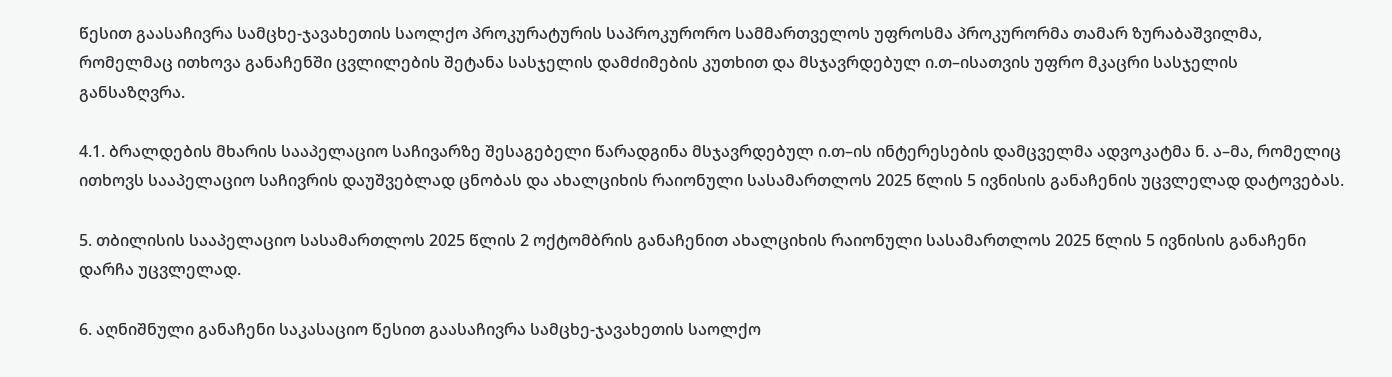წესით გაასაჩივრა სამცხე-ჯავახეთის საოლქო პროკურატურის საპროკურორო სამმართველოს უფროსმა პროკურორმა თამარ ზურაბაშვილმა, რომელმაც ითხოვა განაჩენში ცვლილების შეტანა სასჯელის დამძიმების კუთხით და მსჯავრდებულ ი.თ–ისათვის უფრო მკაცრი სასჯელის განსაზღვრა.

4.1. ბრალდების მხარის სააპელაციო საჩივარზე შესაგებელი წარადგინა მსჯავრდებულ ი.თ–ის ინტერესების დამცველმა ადვოკატმა ნ. ა–მა, რომელიც ითხოვს სააპელაციო საჩივრის დაუშვებლად ცნობას და ახალციხის რაიონული სასამართლოს 2025 წლის 5 ივნისის განაჩენის უცვლელად დატოვებას.

5. თბილისის სააპელაციო სასამართლოს 2025 წლის 2 ოქტომბრის განაჩენით ახალციხის რაიონული სასამართლოს 2025 წლის 5 ივნისის განაჩენი დარჩა უცვლელად.

6. აღნიშნული განაჩენი საკასაციო წესით გაასაჩივრა სამცხე-ჯავახეთის საოლქო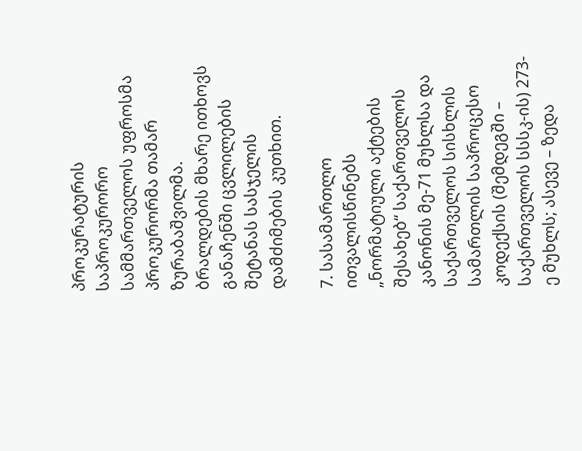პროკურატურის საპროკურორო სამმართველოს უფროსმა პროკურორმა თამარ ზურაბაშვილმა. ბრალდების მხარე ითხოვს განაჩენში ცვლილების შეტანას სასჯელის დამძიმების კუთხით.

7. სასამართლო ითვალისწინებს „ნორმატიული აქტების შესახებ“ საქართველოს კანონის მე-71 მუხლსა და საქართველოს სისხლის სამართლის საპროცესო კოდექსის (შემდეგში – საქართველოს სსსკ-ის) 273-ე მუხლს; ასევე – ზედა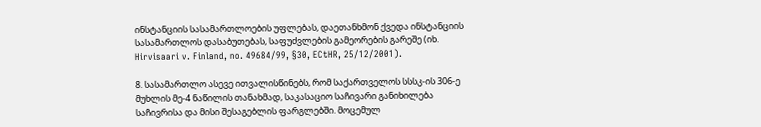ინსტანციის სასამართლოების უფლებას, დაეთანხმონ ქვედა ინსტანციის სასამართლოს დასაბუთებას, საფუძვლების გამეორების გარეშე (იხ. Hirvisaari v. Finland, no. 49684/99, §30, ECtHR, 25/12/2001).

8. სასამართლო ასევე ითვალისწინებს, რომ საქართველოს სსსკ-ის 306-ე მუხლის მე-4 ნაწილის თანახმად, საკასაციო საჩივარი განიხილება საჩივრისა და მისი შესაგებლის ფარგლებში. მოცემულ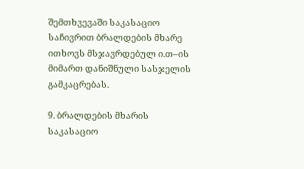შემთხვევაში საკასაციო საჩივრით ბრალდების მხარე ითხოვს მსჯავრდებულ ი.თ–ის მიმართ დანიშნული სასჯელის გამკაცრებას.

9. ბრალდების მხარის საკასაციო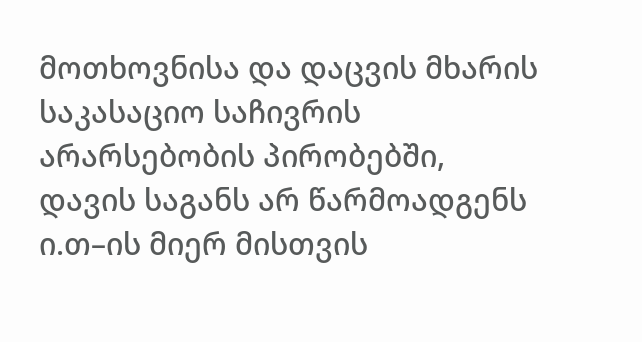მოთხოვნისა და დაცვის მხარის საკასაციო საჩივრის არარსებობის პირობებში, დავის საგანს არ წარმოადგენს ი.თ–ის მიერ მისთვის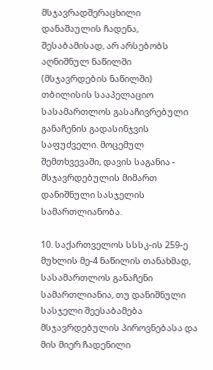მსჯავრადშერაცხილი დანაშაულის ჩადენა, შესაბამისად, არ არსებობს აღნიშნულ ნაწილში (მსჯავრდების ნაწილში) თბილისის სააპელაციო სასამართლოს გასაჩივრებული განაჩენის გადასინჯვის საფუძველი. მოცემულ შემთხვევაში, დავის საგანია - მსჯავრდებულის მიმართ დანიშნული სასჯელის სამართლიანობა.

10. საქართველოს სსსკ-ის 259-ე მუხლის მე-4 ნაწილის თანახმად, სასამართლოს განაჩენი სამართლიანია, თუ დანიშნული სასჯელი შეესაბამება მსჯავრდებულის პიროვნებასა და მის მიერ ჩადენილი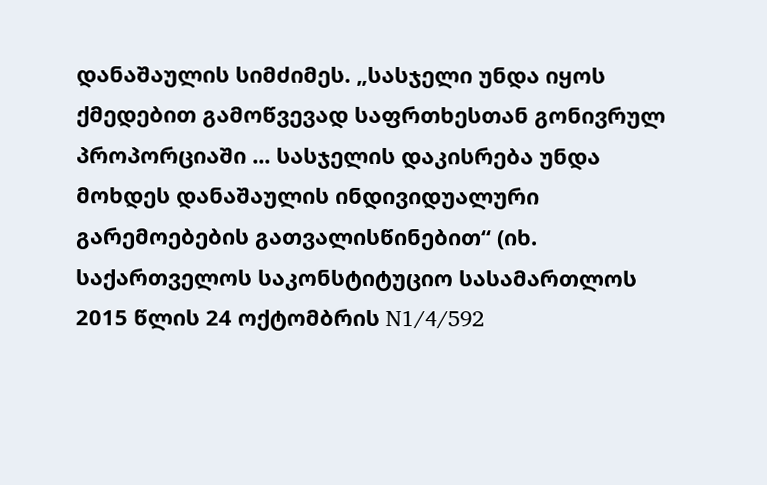დანაშაულის სიმძიმეს. „სასჯელი უნდა იყოს ქმედებით გამოწვევად საფრთხესთან გონივრულ პროპორციაში ... სასჯელის დაკისრება უნდა მოხდეს დანაშაულის ინდივიდუალური გარემოებების გათვალისწინებით“ (იხ. საქართველოს საკონსტიტუციო სასამართლოს 2015 წლის 24 ოქტომბრის N1/4/592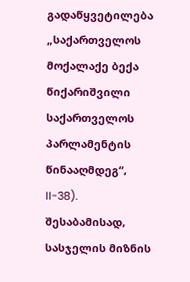გადაწყვეტილება „საქართველოს მოქალაქე ბექა წიქარიშვილი საქართველოს პარლამენტის წინააღმდეგ“, II-38). შესაბამისად, სასჯელის მიზნის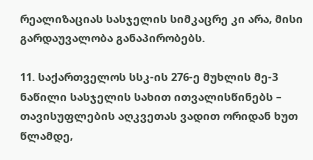რეალიზაციას სასჯელის სიმკაცრე კი არა, მისი გარდაუვალობა განაპირობებს.

11. საქართველოს სსკ-ის 276-ე მუხლის მე-3 ნაწილი სასჯელის სახით ითვალისწინებს – თავისუფლების აღკვეთას ვადით ორიდან ხუთ წლამდე,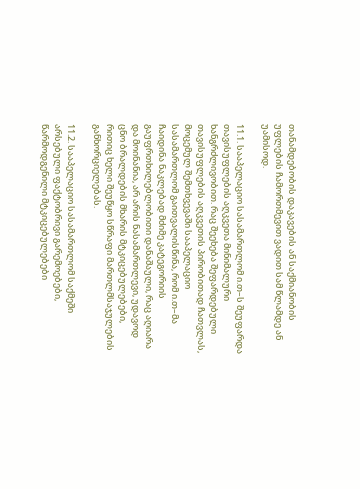თანამდებობის დაკავების ან საქმიანობის უფლების ჩამორთმევით ვადით სამ წლამდე ან უამისოდ.

11.1. სააპელაციო სასამართლომ ი.თ–ს შეუფარდა თავისუფლების აღკვეთა მინიმალური ხანგრძლივობით. რაც შეეხება შეფარდებული თავისუფლების აღკვეთის პირობითად ჩათვლას, მოცემულ შემთხვევაში სააპელაციო სასამართლომ გაითვალისწინა, რომ ი.თ–მა ჩაიდინა ნაკლებად მძიმე კატეგორიის გაუფრთხილებლობითი დანაშაული, რაც აღიარა და მოინანია, არ არის ნასამართლევი, უდავოდ ცნო ბრალდების მხარის მტკიცებულებები, რითიც ხელი შეუწყო სწრაფი მართლმსაჯულების განხორციელებას.

11.2. სააპელაციო სასამართლომ საქმეში არსებული ფაქტობრივი გარემოებები, წარმოდგენილი მტკიცებულებები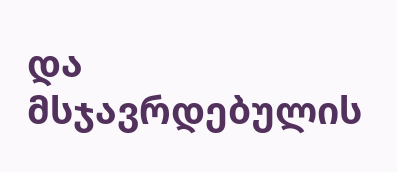და მსჯავრდებულის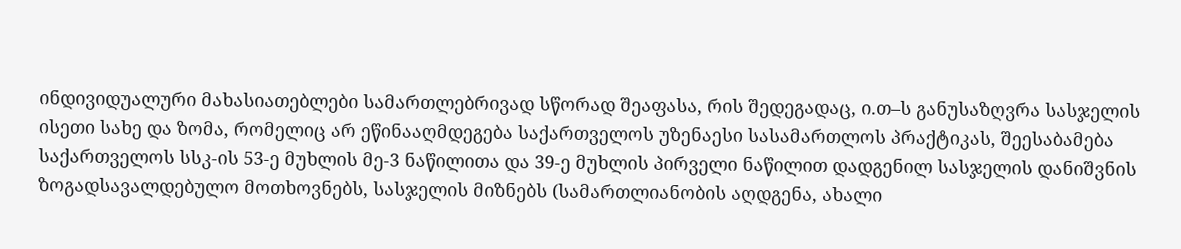ინდივიდუალური მახასიათებლები სამართლებრივად სწორად შეაფასა, რის შედეგადაც, ი.თ–ს განუსაზღვრა სასჯელის ისეთი სახე და ზომა, რომელიც არ ეწინააღმდეგება საქართველოს უზენაესი სასამართლოს პრაქტიკას, შეესაბამება საქართველოს სსკ-ის 53-ე მუხლის მე-3 ნაწილითა და 39-ე მუხლის პირველი ნაწილით დადგენილ სასჯელის დანიშვნის ზოგადსავალდებულო მოთხოვნებს, სასჯელის მიზნებს (სამართლიანობის აღდგენა, ახალი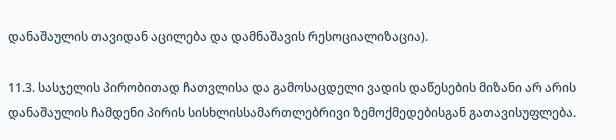დანაშაულის თავიდან აცილება და დამნაშავის რესოციალიზაცია).

11.3. სასჯელის პირობითად ჩათვლისა და გამოსაცდელი ვადის დაწესების მიზანი არ არის დანაშაულის ჩამდენი პირის სისხლისსამართლებრივი ზემოქმედებისგან გათავისუფლება.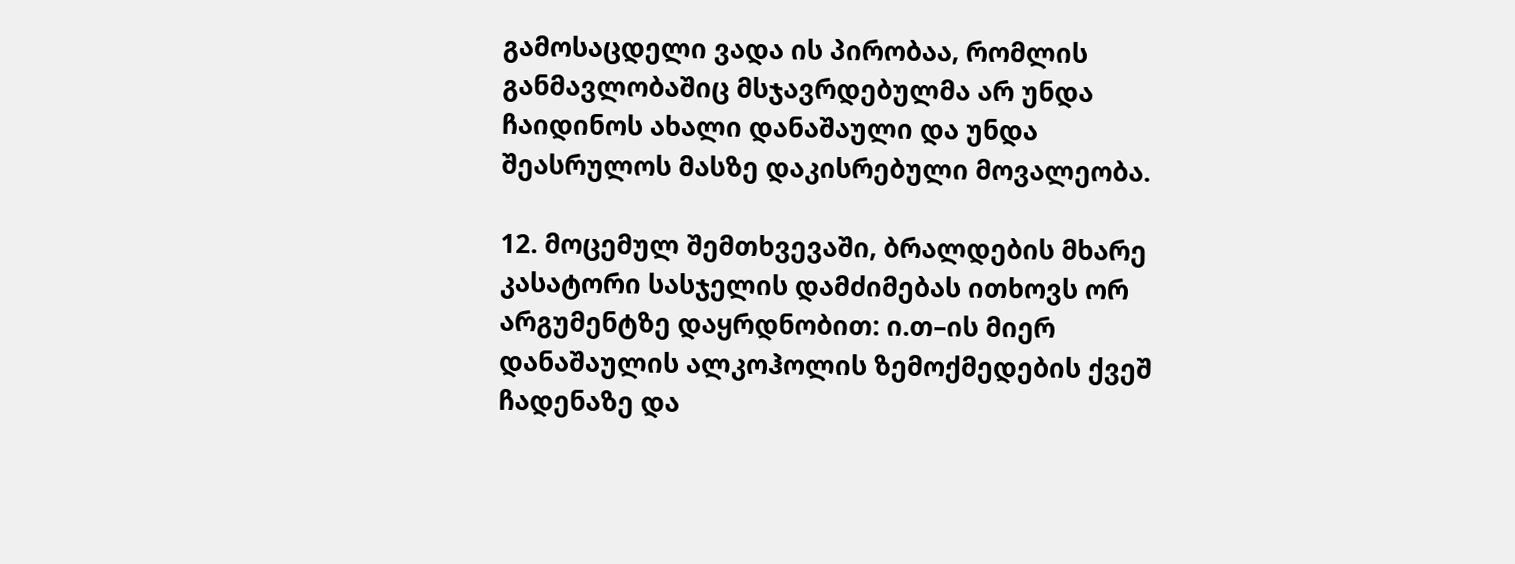გამოსაცდელი ვადა ის პირობაა, რომლის განმავლობაშიც მსჯავრდებულმა არ უნდა ჩაიდინოს ახალი დანაშაული და უნდა შეასრულოს მასზე დაკისრებული მოვალეობა.

12. მოცემულ შემთხვევაში, ბრალდების მხარე კასატორი სასჯელის დამძიმებას ითხოვს ორ არგუმენტზე დაყრდნობით: ი.თ–ის მიერ დანაშაულის ალკოჰოლის ზემოქმედების ქვეშ ჩადენაზე და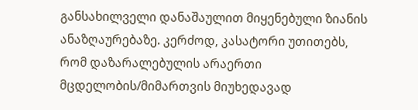განსახილველი დანაშაულით მიყენებული ზიანის ანაზღაურებაზე. კერძოდ, კასატორი უთითებს, რომ დაზარალებულის არაერთი მცდელობის/მიმართვის მიუხედავად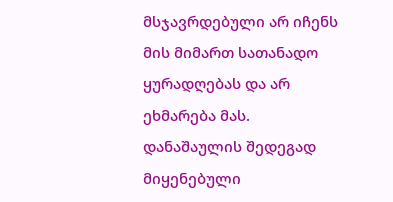მსჯავრდებული არ იჩენს მის მიმართ სათანადო ყურადღებას და არ ეხმარება მას. დანაშაულის შედეგად მიყენებული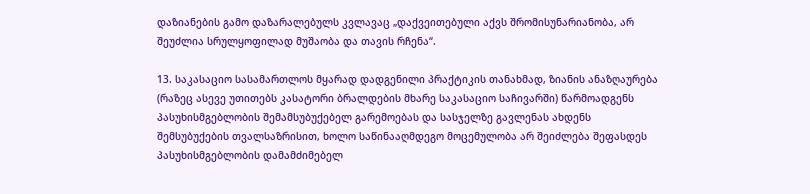დაზიანების გამო დაზარალებულს კვლავაც „დაქვეითებული აქვს შრომისუნარიანობა, არ შეუძლია სრულყოფილად მუშაობა და თავის რჩენა“.

13. საკასაციო სასამართლოს მყარად დადგენილი პრაქტიკის თანახმად, ზიანის ანაზღაურება (რაზეც ასევე უთითებს კასატორი ბრალდების მხარე საკასაციო საჩივარში) წარმოადგენს პასუხისმგებლობის შემამსუბუქებელ გარემოებას და სასჯელზე გავლენას ახდენს შემსუბუქების თვალსაზრისით, ხოლო საწინააღმდეგო მოცემულობა არ შეიძლება შეფასდეს პასუხისმგებლობის დამამძიმებელ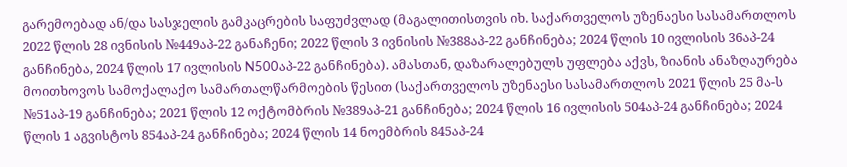გარემოებად ან/და სასჯელის გამკაცრების საფუძვლად (მაგალითისთვის იხ. საქართველოს უზენაესი სასამართლოს 2022 წლის 28 ივნისის №449აპ-22 განაჩენი; 2022 წლის 3 ივნისის №388აპ-22 განჩინება; 2024 წლის 10 ივლისის 36აპ-24 განჩინება, 2024 წლის 17 ივლისის N500აპ-22 განჩინება). ამასთან, დაზარალებულს უფლება აქვს, ზიანის ანაზღაურება მოითხოვოს სამოქალაქო სამართალწარმოების წესით (საქართველოს უზენაესი სასამართლოს 2021 წლის 25 მა-ს №51აპ-19 განჩინება; 2021 წლის 12 ოქტომბრის №389აპ-21 განჩინება; 2024 წლის 16 ივლისის 504აპ-24 განჩინება; 2024 წლის 1 აგვისტოს 854აპ-24 განჩინება; 2024 წლის 14 ნოემბრის 845აპ-24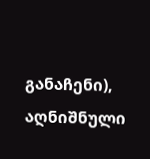განაჩენი), აღნიშნული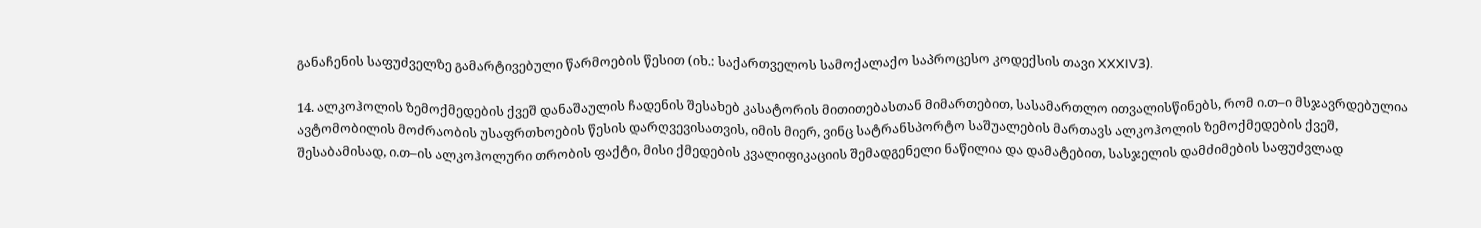განაჩენის საფუძველზე გამარტივებული წარმოების წესით (იხ.: საქართველოს სამოქალაქო საპროცესო კოდექსის თავი XXXIV3).

14. ალკოჰოლის ზემოქმედების ქვეშ დანაშაულის ჩადენის შესახებ კასატორის მითითებასთან მიმართებით, სასამართლო ითვალისწინებს, რომ ი.თ–ი მსჯავრდებულია ავტომობილის მოძრაობის უსაფრთხოების წესის დარღვევისათვის, იმის მიერ, ვინც სატრანსპორტო საშუალების მართავს ალკოჰოლის ზემოქმედების ქვეშ, შესაბამისად, ი.თ–ის ალკოჰოლური თრობის ფაქტი, მისი ქმედების კვალიფიკაციის შემადგენელი ნაწილია და დამატებით, სასჯელის დამძიმების საფუძვლად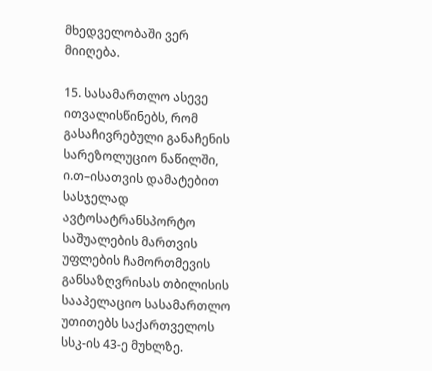მხედველობაში ვერ მიიღება.

15. სასამართლო ასევე ითვალისწინებს, რომ გასაჩივრებული განაჩენის სარეზოლუციო ნაწილში, ი.თ–ისათვის დამატებით სასჯელად ავტოსატრანსპორტო საშუალების მართვის უფლების ჩამორთმევის განსაზღვრისას თბილისის სააპელაციო სასამართლო უთითებს საქართველოს სსკ-ის 43-ე მუხლზე.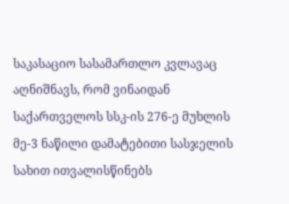საკასაციო სასამართლო კვლავაც აღნიშნავს, რომ ვინაიდან საქართველოს სსკ-ის 276-ე მუხლის მე-3 ნაწილი დამატებითი სასჯელის სახით ითვალისწინებს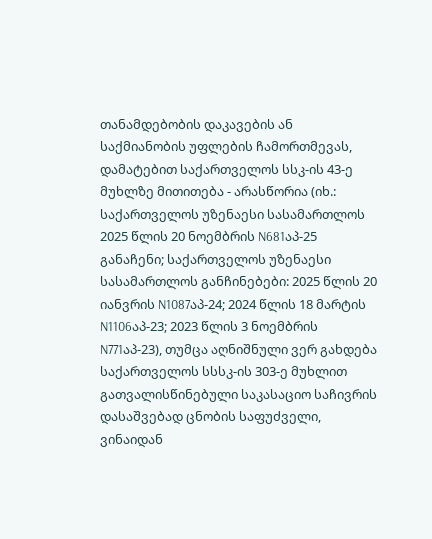თანამდებობის დაკავების ან საქმიანობის უფლების ჩამორთმევას, დამატებით საქართველოს სსკ-ის 43-ე მუხლზე მითითება - არასწორია (იხ.: საქართველოს უზენაესი სასამართლოს 2025 წლის 20 ნოემბრის N681აპ-25 განაჩენი; საქართველოს უზენაესი სასამართლოს განჩინებები: 2025 წლის 20 იანვრის N1087აპ-24; 2024 წლის 18 მარტის N1106აპ-23; 2023 წლის 3 ნოემბრის N771აპ-23), თუმცა აღნიშნული ვერ გახდება საქართველოს სსსკ-ის 303-ე მუხლით გათვალისწინებული საკასაციო საჩივრის დასაშვებად ცნობის საფუძველი, ვინაიდან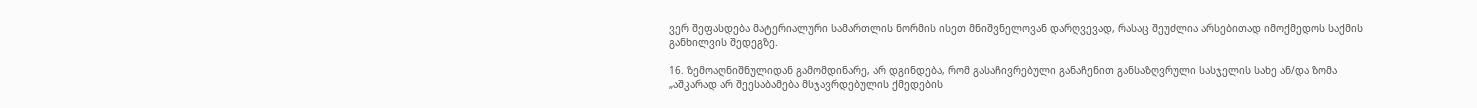ვერ შეფასდება მატერიალური სამართლის ნორმის ისეთ მნიშვნელოვან დარღვევად, რასაც შეუძლია არსებითად იმოქმედოს საქმის განხილვის შედეგზე.

16. ზემოაღნიშნულიდან გამომდინარე, არ დგინდება, რომ გასაჩივრებული განაჩენით განსაზღვრული სასჯელის სახე ან/და ზომა „აშკარად არ შეესაბამება მსჯავრდებულის ქმედების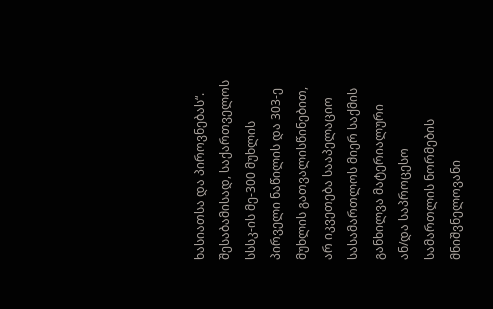ხასიათსა და პიროვნებას“. შესაბამისად, საქართველოს სსსკ-ის მე-300 მუხლის პირველი ნაწილის და 303-ე მუხლის გათვალისწინებით, არ იკვეთება სააპელაციო სასამართლოს მიერ საქმის განხილვა მატერიალური ან/და საპროცესო სამართლის ნორმების მნიშვნელოვანი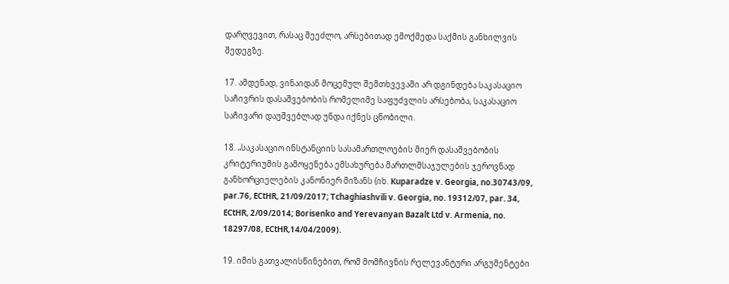დარღვევით, რასაც შეეძლო, არსებითად ემოქმედა საქმის განხილვის შედეგზე.

17. ამდენად, ვინაიდან მოცემულ შემთხვევაში არ დგინდება საკასაციო საჩივრის დასაშვებობის რომელიმე საფუძვლის არსებობა, საკასაციო საჩივარი დაუშვებლად უნდა იქნეს ცნობილი.

18. „საკასაციო ინსტანციის სასამართლოების მიერ დასაშვებობის კრიტერიუმის გამოყენება ემსახურება მართლმსაჯულების ჯეროვნად განხორციელების კანონიერ მიზანს (იხ. Kuparadze v. Georgia, no.30743/09, par.76, ECtHR, 21/09/2017; Tchaghiashvili v. Georgia, no. 19312/07, par. 34, ECtHR, 2/09/2014; Borisenko and Yerevanyan Bazalt Ltd v. Armenia, no. 18297/08, ECtHR,14/04/2009).

19. იმის გათვალისწინებით, რომ მომჩივნის რელევანტური არგუმენტები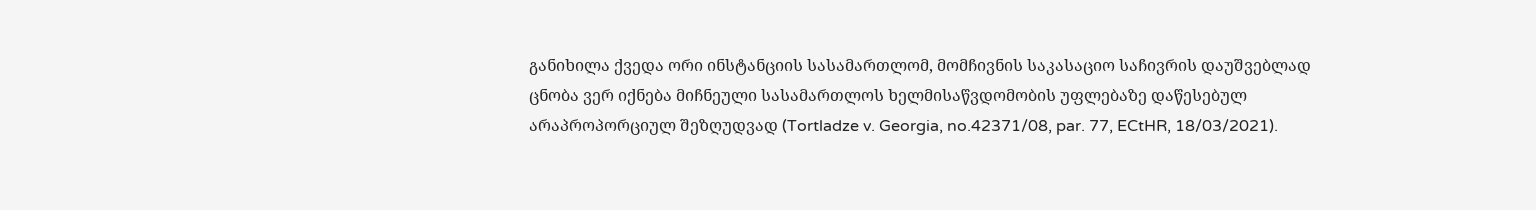განიხილა ქვედა ორი ინსტანციის სასამართლომ, მომჩივნის საკასაციო საჩივრის დაუშვებლად ცნობა ვერ იქნება მიჩნეული სასამართლოს ხელმისაწვდომობის უფლებაზე დაწესებულ არაპროპორციულ შეზღუდვად (Tortladze v. Georgia, no.42371/08, par. 77, ECtHR, 18/03/2021).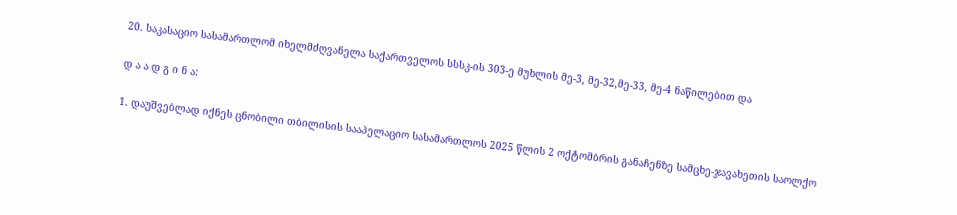20. საკასაციო სასამართლომ იხელმძღვანელა საქართველოს სსსკ-ის 303-ე მუხლის მე-3, მე-32,მე-33, მე-4 ნაწილებით და

დ ა ა დ გ ი ნ ა:

1. დაუშვებლად იქნეს ცნობილი თბილისის სააპელაციო სასამართლოს 2025 წლის 2 ოქტომბრის განაჩენზე სამცხე-ჯავახეთის საოლქო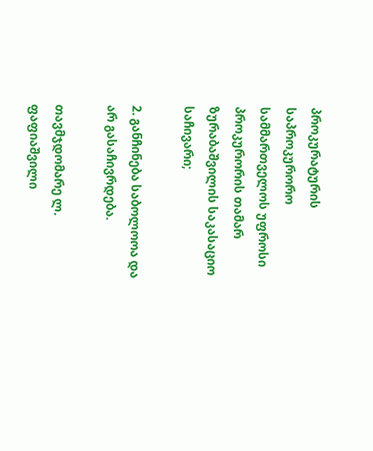პროკურატურის საპროკურორო სამმართველოს უფროსი პროკურორის თამარ ზურაბაშვილის საკასაციო საჩივარი;

2. განჩინება საბოლოოა და არ გასაჩივრდება.

თავმჯდომარე ლ. ფაფიაშვილი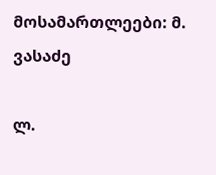მოსამართლეები: მ. ვასაძე

ლ.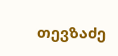თევზაძე